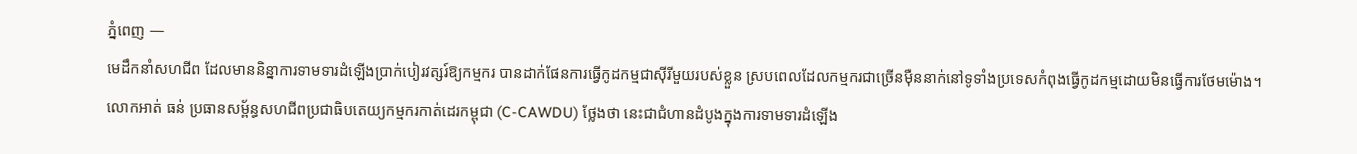ភ្នំពេញ —
មេដឹកនាំសហជីព ដែលមាននិន្នាការទាមទារដំឡើងប្រាក់បៀរវត្សរ៍ឱ្យកម្មករ បានដាក់ផែនការធ្វើកូដកម្មជាស៊ីរីមួយរបស់ខ្លួន ស្របពេលដែលកម្មករជាច្រើនម៉ឺននាក់នៅទូទាំងប្រទេសកំពុងធ្វើកូដកម្មដោយមិនធ្វើការថែមម៉ោង។
លោកអាត់ ធន់ ប្រធានសម្ព័ន្ធសហជីពប្រជាធិបតេយ្យកម្មករកាត់ដេរកម្ពុជា (C-CAWDU) ថ្លែងថា នេះជាជំហានដំបូងក្នុងការទាមទារដំឡើង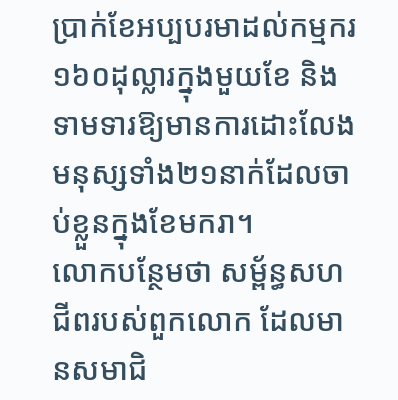ប្រាក់ខែអប្បបរមាដល់កម្មករ១៦០ដុល្លារក្នុងមួយខែ និងទាមទារឱ្យមានការដោះលែងមនុស្សទាំង២១នាក់ដែលចាប់ខ្លួនក្នុងខែមករា។
លោកបន្ថែមថា សម្ព័ន្ធសហជីពរបស់ពួកលោក ដែលមានសមាជិ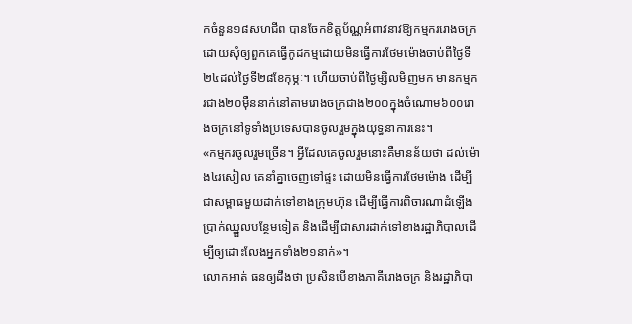កចំនួន១៨សហជីព បានចែកខិត្តប័ណ្ណអំពាវនាវឱ្យកម្មកររោងចក្រ ដោយសុំឲ្យពួកគេធ្វើកូដកម្មដោយមិនធ្វើការថែមម៉ោងចាប់ពីថ្ងៃទី២៤ដល់ថ្ងៃទី២៨ខែកុម្ភៈ។ ហើយចាប់ពីថ្ងៃម្សិលមិញមក មានកម្មករជាង២០ម៉ឺននាក់នៅតាមរោងចក្រជាង២០០ក្នុងចំណោម៦០០រោងចក្រនៅទូទាំងប្រទេសបានចូលរួមក្នុងយុទ្ធនាការនេះ។
«កម្មករចូលរួមច្រើន។ អ្វីដែលគេចូលរួមនោះគឺមានន័យថា ដល់ម៉ោង៤រសៀល គេនាំគ្នាចេញទៅផ្ទះ ដោយមិនធ្វើការថែមម៉ោង ដើម្បីជាសម្ពាធមួយដាក់ទៅខាងក្រុមហ៊ុន ដើម្បីធ្វើការពិចារណាដំឡើងប្រាក់ឈ្នួលបន្ថែមទៀត និងដើម្បីជាសារដាក់ទៅខាងរដ្ឋាភិបាលដើម្បីឲ្យដោះលែងអ្នកទាំង២១នាក់»។
លោកអាត់ ធនឲ្យដឹងថា ប្រសិនបើខាងភាគីរោងចក្រ និងរដ្ឋាភិបា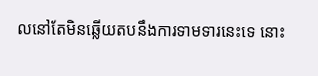លនៅតែមិនឆ្លើយតបនឹងការទាមទារនេះទេ នោះ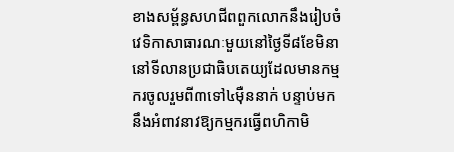ខាងសម្ព័ន្ធសហជីពពួកលោកនឹងរៀបចំវេទិកាសាធារណៈមួយនៅថ្ងៃទី៨ខែមិនានៅទីលានប្រជាធិបតេយ្យដែលមានកម្មករចូលរួមពី៣ទៅ៤ម៉ឺននាក់ បន្ទាប់មកនឹងអំពាវនាវឱ្យកម្មករធ្វើពហិកាមិ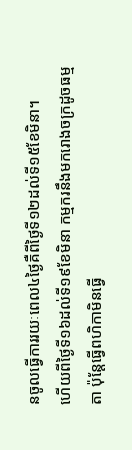នចូលធ្វើការរយៈពេល៤ថ្ងៃគឺពីថ្ងៃទី១២ដល់ទី១៥ខែមិនា។
ហើយពីថ្ងៃទី១៦ដល់ទី១៩ខែមិនា កម្មករនឹងមករោងចក្រដូចធម្មតា ប៉ុន្តែធ្វើពហិកាមិនធ្វើ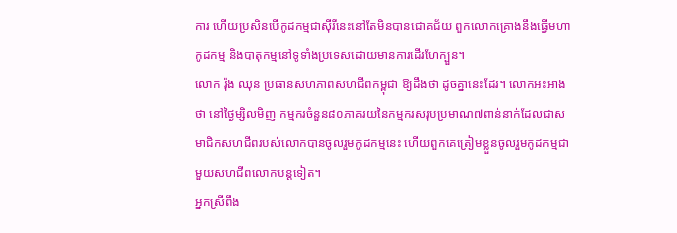ការ ហើយប្រសិនបើកូដកម្មជាស៊ីរីនេះនៅតែមិនបានជោគជ័យ ពួកលោកគ្រោងនឹងធ្វើមហាកូដកម្ម និងបាតុកម្មនៅទូទាំងប្រទេសដោយមានការដើរហែក្បួន។
លោក រ៉ុង ឈុន ប្រធានសហភាពសហជីពកម្ពុជា ឱ្យដឹងថា ដូចគ្នានេះដែរ។ លោកអះអាងថា នៅថ្ងៃម្សិលមិញ កម្មករចំនួន៨០ភាគរយនៃកម្មករសរុបប្រមាណ៧ពាន់នាក់ដែលជាសមាជិកសហជីពរបស់លោកបានចូលរួមកូដកម្មនេះ ហើយពួកគេត្រៀមខ្លួនចូលរួមកូដកម្មជាមួយសហជីពលោកបន្តទៀត។
អ្នកស្រីពឹង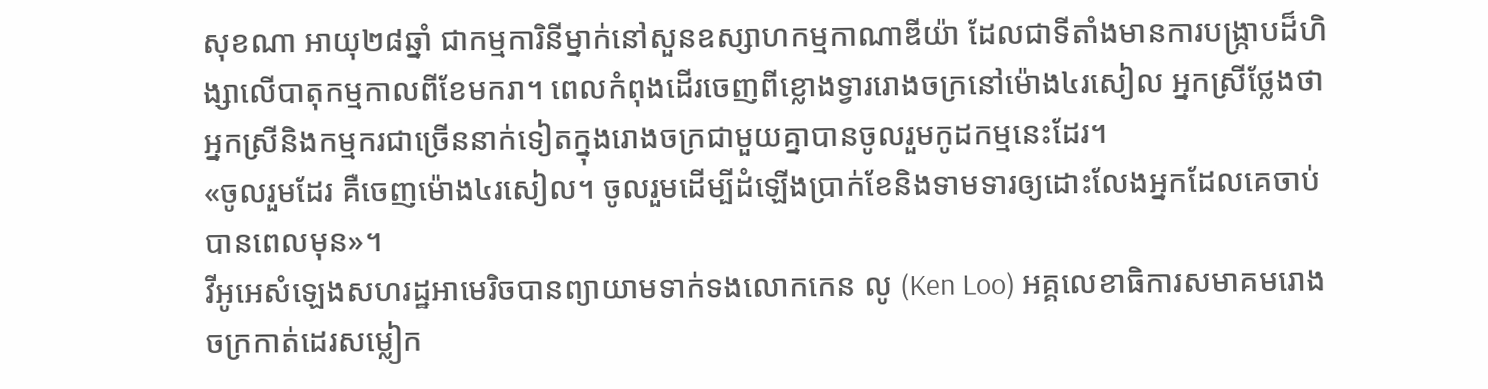សុខណា អាយុ២៨ឆ្នាំ ជាកម្មការិនីម្នាក់នៅសួនឧស្សាហកម្មកាណាឌីយ៉ា ដែលជាទីតាំងមានការបង្ក្រាបដ៏ហិង្សាលើបាតុកម្មកាលពីខែមករា។ ពេលកំពុងដើរចេញពីខ្លោងទ្វាររោងចក្រនៅម៉ោង៤រសៀល អ្នកស្រីថ្លែងថា អ្នកស្រីនិងកម្មករជាច្រើននាក់ទៀតក្នុងរោងចក្រជាមួយគ្នាបានចូលរួមកូដកម្មនេះដែរ។
«ចូលរួមដែរ គឺចេញម៉ោង៤រសៀល។ ចូលរួមដើម្បីដំឡើងប្រាក់ខែនិងទាមទារឲ្យដោះលែងអ្នកដែលគេចាប់បានពេលមុន»។
វីអូអេសំឡេងសហរដ្ឋអាមេរិចបានព្យាយាមទាក់ទងលោកកេន លូ (Ken Loo) អគ្គលេខាធិការសមាគមរោងចក្រកាត់ដេរសម្លៀក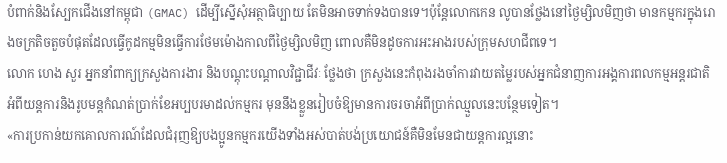បំពាក់និងស្បែកជើងនៅកម្ពុជា (GMAC) ដើម្បីស្នើសុំអត្ថាធិប្បាយ តែមិនអាចទាក់ទងបានទេ។ប៉ុន្តែលោកកេន លូបានថ្លែងនៅថ្ងៃម្សិលមិញថា មានកម្មករក្នុងរោងចក្រតិចតួចបំផុតដែលធ្វើកូដកម្មមិនធ្វើការថែមម៉ោងកាលពីថ្ងៃម្សិលមិញ ពោលគឺមិនដូចការអះអាងរបស់ក្រុមសហជីពទេ។
លោក ហេង សួរ អ្នកនាំពាក្យក្រសួងការងារ និងបណ្តុះបណ្តាលវិជ្ជាជីវៈ ថ្លែងថា ក្រសួងនេះកំពុងរងចាំការវាយតម្លៃរបស់អ្នកជំនាញការអង្គការពលកម្មអន្តរជាតិអំពីយន្តការនិងរូបមន្តកំណត់ប្រាក់ខែអប្បបរមាដល់កម្មករ មុននឹងខ្លួនរៀបចំឱ្យមានការចរចាអំពីប្រាក់ឈ្មួលនេះបន្ថែមទៀត។
«ការប្រកាន់យកគោលការណ៍ដែលជំរុញឱ្យបងប្អូនកម្មករយើងទាំងអស់បាត់បង់ប្រយោជន៍គឺមិនមែនជាយន្តការល្អនោះ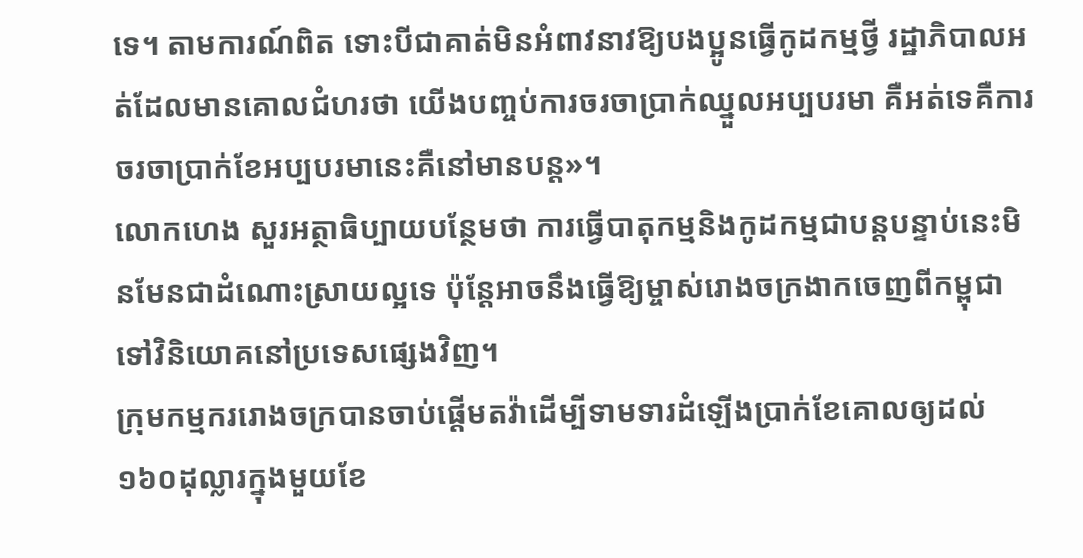ទេ។ តាមការណ៍ពិត ទោះបីជាគាត់មិនអំពាវនាវឱ្យបងប្អូនធ្វើកូដកម្មថ្វី រដ្ឋាភិបាលអត់ដែលមានគោលជំហរថា យើងបញ្ចប់ការចរចាប្រាក់ឈ្នួលអប្បបរមា គឺអត់ទេគឺការចរចាប្រាក់ខែអប្បបរមានេះគឺនៅមានបន្ត»។
លោកហេង សួរអត្ថាធិប្បាយបន្ថែមថា ការធ្វើបាតុកម្មនិងកូដកម្មជាបន្តបន្ទាប់នេះមិនមែនជាដំណោះស្រាយល្អទេ ប៉ុន្តែអាចនឹងធ្វើឱ្យម្ចាស់រោងចក្រងាកចេញពីកម្ពុជាទៅវិនិយោគនៅប្រទេសផ្សេងវិញ។
ក្រុមកម្មកររោងចក្របានចាប់ផ្តើមតវ៉ាដើម្បីទាមទារដំឡើងប្រាក់ខែគោលឲ្យដល់១៦០ដុល្លារក្នុងមួយខែ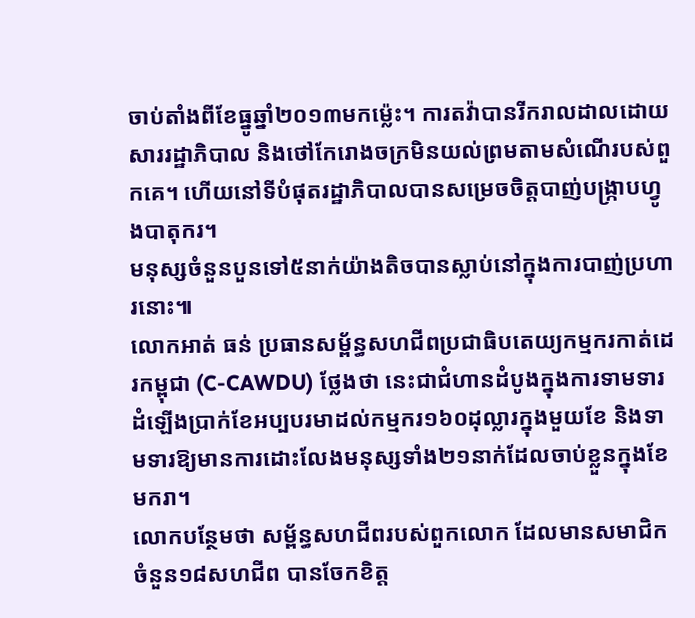ចាប់តាំងពីខែធ្នូឆ្នាំ២០១៣មកម្ល៉េះ។ ការតវ៉ាបានរីករាលដាលដោយសាររដ្ឋាភិបាល និងថៅកែរោងចក្រមិនយល់ព្រមតាមសំណើរបស់ពួកគេ។ ហើយនៅទីបំផុតរដ្ឋាភិបាលបានសម្រេចចិត្តបាញ់បង្រ្កាបហ្វូងបាតុករ។
មនុស្សចំនួនបួនទៅ៥នាក់យ៉ាងតិចបានស្លាប់នៅក្នុងការបាញ់ប្រហារនោះ៕
លោកអាត់ ធន់ ប្រធានសម្ព័ន្ធសហជីពប្រជាធិបតេយ្យកម្មករកាត់ដេរកម្ពុជា (C-CAWDU) ថ្លែងថា នេះជាជំហានដំបូងក្នុងការទាមទារដំឡើងប្រាក់ខែអប្បបរមាដល់កម្មករ១៦០ដុល្លារក្នុងមួយខែ និងទាមទារឱ្យមានការដោះលែងមនុស្សទាំង២១នាក់ដែលចាប់ខ្លួនក្នុងខែមករា។
លោកបន្ថែមថា សម្ព័ន្ធសហជីពរបស់ពួកលោក ដែលមានសមាជិកចំនួន១៨សហជីព បានចែកខិត្ត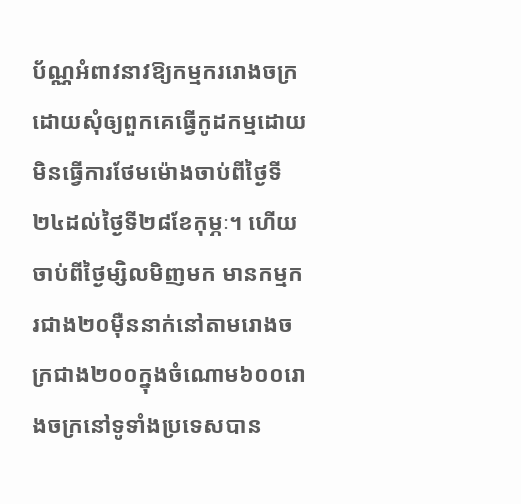ប័ណ្ណអំពាវនាវឱ្យកម្មកររោងចក្រ ដោយសុំឲ្យពួកគេធ្វើកូដកម្មដោយមិនធ្វើការថែមម៉ោងចាប់ពីថ្ងៃទី២៤ដល់ថ្ងៃទី២៨ខែកុម្ភៈ។ ហើយចាប់ពីថ្ងៃម្សិលមិញមក មានកម្មករជាង២០ម៉ឺននាក់នៅតាមរោងចក្រជាង២០០ក្នុងចំណោម៦០០រោងចក្រនៅទូទាំងប្រទេសបាន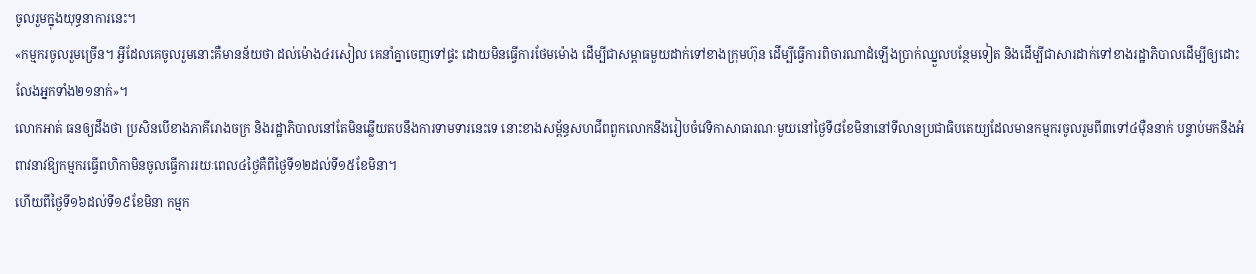ចូលរួមក្នុងយុទ្ធនាការនេះ។
«កម្មករចូលរួមច្រើន។ អ្វីដែលគេចូលរួមនោះគឺមានន័យថា ដល់ម៉ោង៤រសៀល គេនាំគ្នាចេញទៅផ្ទះ ដោយមិនធ្វើការថែមម៉ោង ដើម្បីជាសម្ពាធមួយដាក់ទៅខាងក្រុមហ៊ុន ដើម្បីធ្វើការពិចារណាដំឡើងប្រាក់ឈ្នួលបន្ថែមទៀត និងដើម្បីជាសារដាក់ទៅខាងរដ្ឋាភិបាលដើម្បីឲ្យដោះលែងអ្នកទាំង២១នាក់»។
លោកអាត់ ធនឲ្យដឹងថា ប្រសិនបើខាងភាគីរោងចក្រ និងរដ្ឋាភិបាលនៅតែមិនឆ្លើយតបនឹងការទាមទារនេះទេ នោះខាងសម្ព័ន្ធសហជីពពួកលោកនឹងរៀបចំវេទិកាសាធារណៈមួយនៅថ្ងៃទី៨ខែមិនានៅទីលានប្រជាធិបតេយ្យដែលមានកម្មករចូលរួមពី៣ទៅ៤ម៉ឺននាក់ បន្ទាប់មកនឹងអំពាវនាវឱ្យកម្មករធ្វើពហិកាមិនចូលធ្វើការរយៈពេល៤ថ្ងៃគឺពីថ្ងៃទី១២ដល់ទី១៥ខែមិនា។
ហើយពីថ្ងៃទី១៦ដល់ទី១៩ខែមិនា កម្មក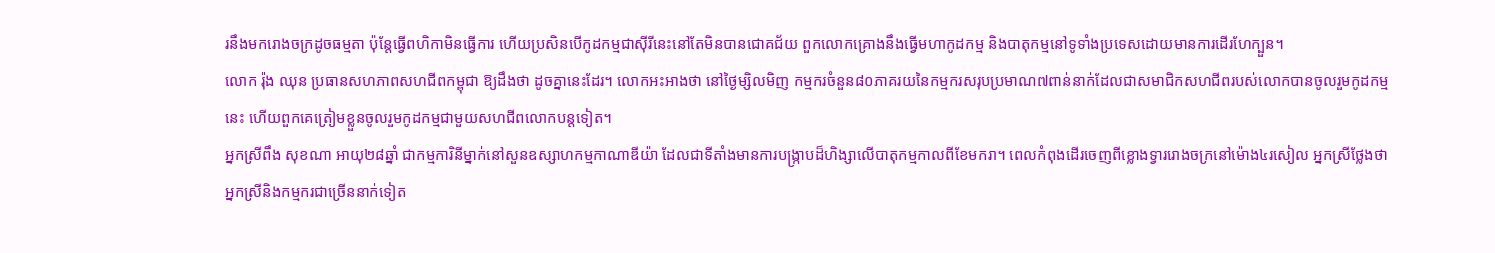រនឹងមករោងចក្រដូចធម្មតា ប៉ុន្តែធ្វើពហិកាមិនធ្វើការ ហើយប្រសិនបើកូដកម្មជាស៊ីរីនេះនៅតែមិនបានជោគជ័យ ពួកលោកគ្រោងនឹងធ្វើមហាកូដកម្ម និងបាតុកម្មនៅទូទាំងប្រទេសដោយមានការដើរហែក្បួន។
លោក រ៉ុង ឈុន ប្រធានសហភាពសហជីពកម្ពុជា ឱ្យដឹងថា ដូចគ្នានេះដែរ។ លោកអះអាងថា នៅថ្ងៃម្សិលមិញ កម្មករចំនួន៨០ភាគរយនៃកម្មករសរុបប្រមាណ៧ពាន់នាក់ដែលជាសមាជិកសហជីពរបស់លោកបានចូលរួមកូដកម្មនេះ ហើយពួកគេត្រៀមខ្លួនចូលរួមកូដកម្មជាមួយសហជីពលោកបន្តទៀត។
អ្នកស្រីពឹង សុខណា អាយុ២៨ឆ្នាំ ជាកម្មការិនីម្នាក់នៅសួនឧស្សាហកម្មកាណាឌីយ៉ា ដែលជាទីតាំងមានការបង្ក្រាបដ៏ហិង្សាលើបាតុកម្មកាលពីខែមករា។ ពេលកំពុងដើរចេញពីខ្លោងទ្វាររោងចក្រនៅម៉ោង៤រសៀល អ្នកស្រីថ្លែងថា អ្នកស្រីនិងកម្មករជាច្រើននាក់ទៀត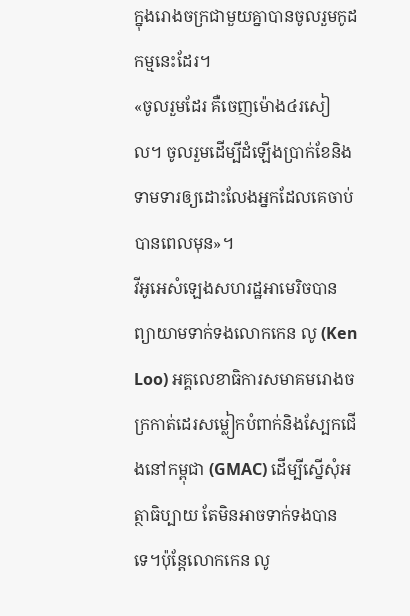ក្នុងរោងចក្រជាមួយគ្នាបានចូលរួមកូដកម្មនេះដែរ។
«ចូលរួមដែរ គឺចេញម៉ោង៤រសៀល។ ចូលរួមដើម្បីដំឡើងប្រាក់ខែនិងទាមទារឲ្យដោះលែងអ្នកដែលគេចាប់បានពេលមុន»។
វីអូអេសំឡេងសហរដ្ឋអាមេរិចបានព្យាយាមទាក់ទងលោកកេន លូ (Ken Loo) អគ្គលេខាធិការសមាគមរោងចក្រកាត់ដេរសម្លៀកបំពាក់និងស្បែកជើងនៅកម្ពុជា (GMAC) ដើម្បីស្នើសុំអត្ថាធិប្បាយ តែមិនអាចទាក់ទងបានទេ។ប៉ុន្តែលោកកេន លូ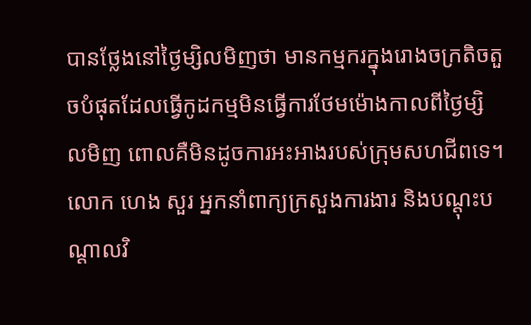បានថ្លែងនៅថ្ងៃម្សិលមិញថា មានកម្មករក្នុងរោងចក្រតិចតួចបំផុតដែលធ្វើកូដកម្មមិនធ្វើការថែមម៉ោងកាលពីថ្ងៃម្សិលមិញ ពោលគឺមិនដូចការអះអាងរបស់ក្រុមសហជីពទេ។
លោក ហេង សួរ អ្នកនាំពាក្យក្រសួងការងារ និងបណ្តុះបណ្តាលវិ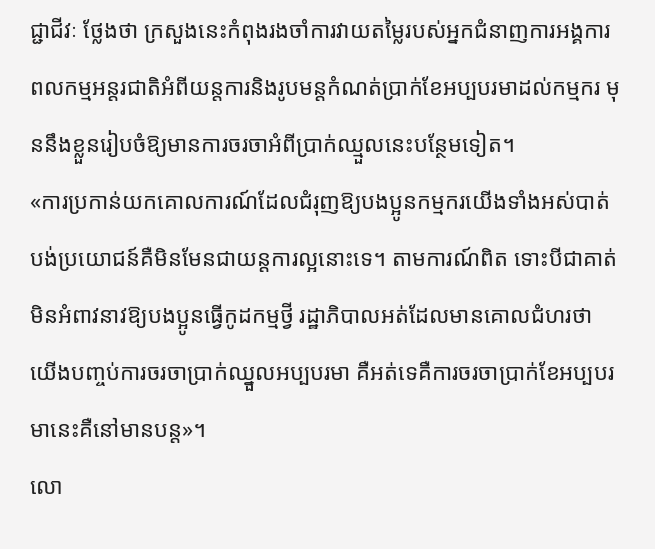ជ្ជាជីវៈ ថ្លែងថា ក្រសួងនេះកំពុងរងចាំការវាយតម្លៃរបស់អ្នកជំនាញការអង្គការពលកម្មអន្តរជាតិអំពីយន្តការនិងរូបមន្តកំណត់ប្រាក់ខែអប្បបរមាដល់កម្មករ មុននឹងខ្លួនរៀបចំឱ្យមានការចរចាអំពីប្រាក់ឈ្មួលនេះបន្ថែមទៀត។
«ការប្រកាន់យកគោលការណ៍ដែលជំរុញឱ្យបងប្អូនកម្មករយើងទាំងអស់បាត់បង់ប្រយោជន៍គឺមិនមែនជាយន្តការល្អនោះទេ។ តាមការណ៍ពិត ទោះបីជាគាត់មិនអំពាវនាវឱ្យបងប្អូនធ្វើកូដកម្មថ្វី រដ្ឋាភិបាលអត់ដែលមានគោលជំហរថា យើងបញ្ចប់ការចរចាប្រាក់ឈ្នួលអប្បបរមា គឺអត់ទេគឺការចរចាប្រាក់ខែអប្បបរមានេះគឺនៅមានបន្ត»។
លោ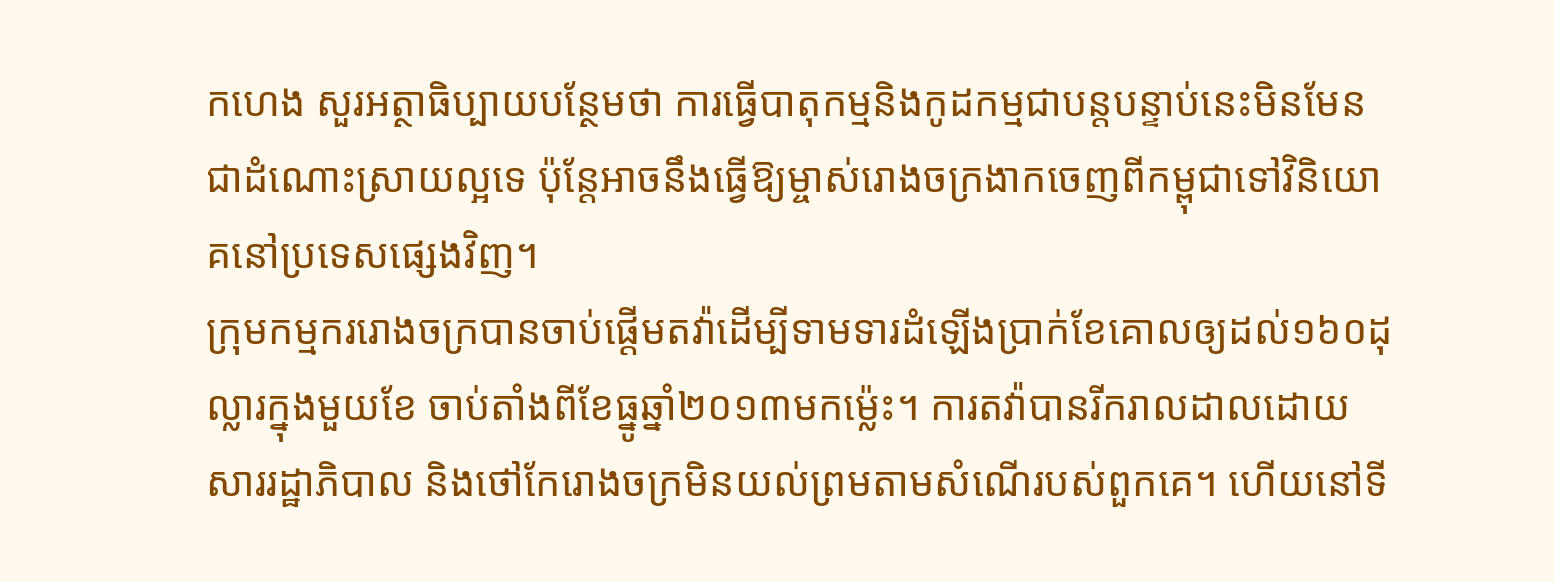កហេង សួរអត្ថាធិប្បាយបន្ថែមថា ការធ្វើបាតុកម្មនិងកូដកម្មជាបន្តបន្ទាប់នេះមិនមែនជាដំណោះស្រាយល្អទេ ប៉ុន្តែអាចនឹងធ្វើឱ្យម្ចាស់រោងចក្រងាកចេញពីកម្ពុជាទៅវិនិយោគនៅប្រទេសផ្សេងវិញ។
ក្រុមកម្មកររោងចក្របានចាប់ផ្តើមតវ៉ាដើម្បីទាមទារដំឡើងប្រាក់ខែគោលឲ្យដល់១៦០ដុល្លារក្នុងមួយខែ ចាប់តាំងពីខែធ្នូឆ្នាំ២០១៣មកម្ល៉េះ។ ការតវ៉ាបានរីករាលដាលដោយសាររដ្ឋាភិបាល និងថៅកែរោងចក្រមិនយល់ព្រមតាមសំណើរបស់ពួកគេ។ ហើយនៅទី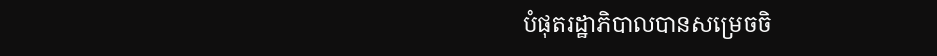បំផុតរដ្ឋាភិបាលបានសម្រេចចិ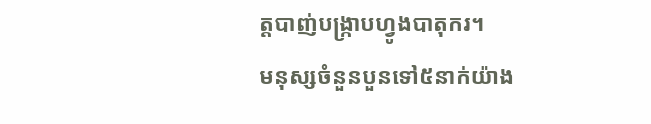ត្តបាញ់បង្រ្កាបហ្វូងបាតុករ។
មនុស្សចំនួនបួនទៅ៥នាក់យ៉ាង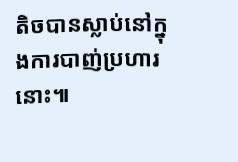តិចបានស្លាប់នៅក្នុងការបាញ់ប្រហារនោះ៕